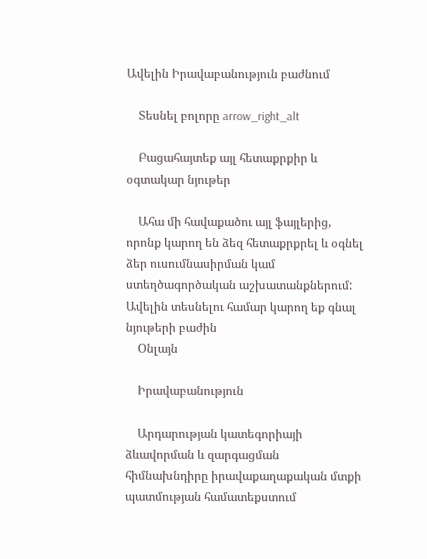Ավելին Իրավաբանություն բաժնում

    Տեսնել բոլորը arrow_right_alt

    Բացահայտեք այլ հետաքրքիր և օգտակար նյութեր

    Ահա մի հավաքածու այլ ֆայլերից, որոնք կարող են ձեզ հետաքրքրել և օգնել ձեր ուսումնասիրման կամ ստեղծագործական աշխատանքներում: Ավելին տեսնելու համար կարող եք գնալ նյութերի բաժին
    Օնլայն

    Իրավաբանություն

    Արդարության կատեգորիայի ձևավորման և զարգացման հիմնախնդիրը իրավաքաղաքական մտքի պատմության համատեքստում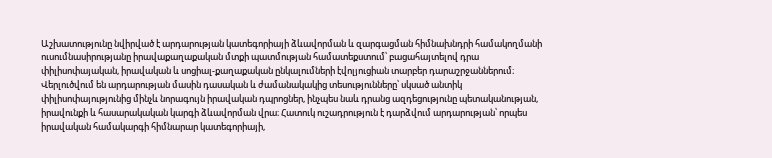Աշխատությունը նվիրված է արդարության կատեգորիայի ձևավորման և զարգացման հիմնախնդրի համակողմանի ուսումնասիրությանը իրավաքաղաքական մտքի պատմության համատեքստում՝ բացահայտելով դրա փիլիսոփայական, իրավական և սոցիալ-քաղաքական ընկալումների էվոլյուցիան տարբեր դարաշրջաններում։ Վերլուծվում են արդարության մասին դասական և ժամանակակից տեսությունները՝ սկսած անտիկ փիլիսոփայությունից մինչև նորագույն իրավական դպրոցներ, ինչպես նաև դրանց ազդեցությունը պետականության, իրավունքի և հասարակական կարգի ձևավորման վրա։ Հատուկ ուշադրություն է դարձվում արդարության՝ որպես իրավական համակարգի հիմնարար կատեգորիայի,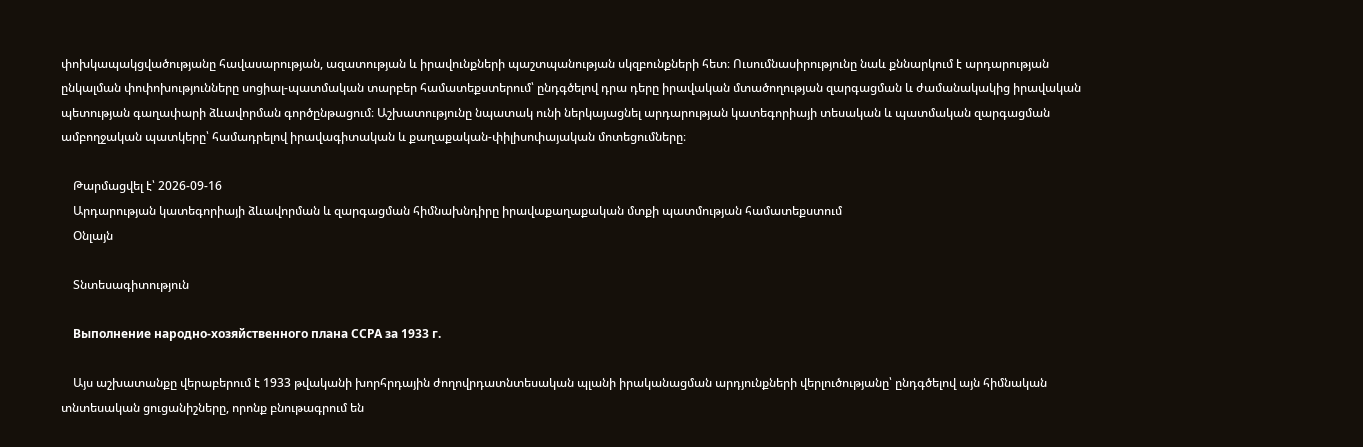փոխկապակցվածությանը հավասարության, ազատության և իրավունքների պաշտպանության սկզբունքների հետ։ Ուսումնասիրությունը նաև քննարկում է արդարության ընկալման փոփոխությունները սոցիալ-պատմական տարբեր համատեքստերում՝ ընդգծելով դրա դերը իրավական մտածողության զարգացման և ժամանակակից իրավական պետության գաղափարի ձևավորման գործընթացում։ Աշխատությունը նպատակ ունի ներկայացնել արդարության կատեգորիայի տեսական և պատմական զարգացման ամբողջական պատկերը՝ համադրելով իրավագիտական և քաղաքական-փիլիսոփայական մոտեցումները։

    Թարմացվել է՝ 2026-09-16
    Արդարության կատեգորիայի ձևավորման և զարգացման հիմնախնդիրը իրավաքաղաքական մտքի պատմության համատեքստում
    Օնլայն

    Տնտեսագիտություն

    Выполнение народно-хозяйственного плана ССРА за 1933 г.

    Այս աշխատանքը վերաբերում է 1933 թվականի խորհրդային ժողովրդատնտեսական պլանի իրականացման արդյունքների վերլուծությանը՝ ընդգծելով այն հիմնական տնտեսական ցուցանիշները, որոնք բնութագրում են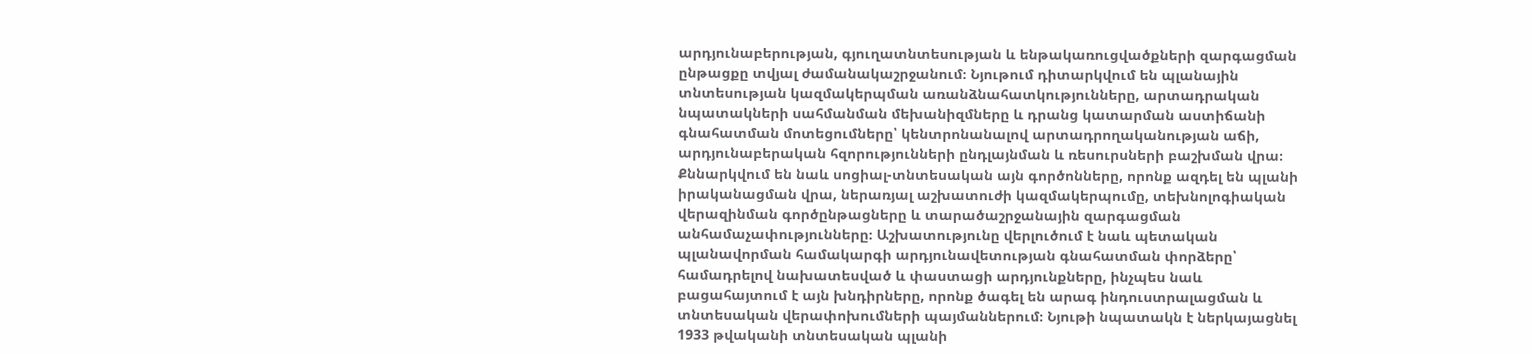արդյունաբերության, գյուղատնտեսության և ենթակառուցվածքների զարգացման ընթացքը տվյալ ժամանակաշրջանում։ Նյութում դիտարկվում են պլանային տնտեսության կազմակերպման առանձնահատկությունները, արտադրական նպատակների սահմանման մեխանիզմները և դրանց կատարման աստիճանի գնահատման մոտեցումները՝ կենտրոնանալով արտադրողականության աճի, արդյունաբերական հզորությունների ընդլայնման և ռեսուրսների բաշխման վրա։ Քննարկվում են նաև սոցիալ-տնտեսական այն գործոնները, որոնք ազդել են պլանի իրականացման վրա, ներառյալ աշխատուժի կազմակերպումը, տեխնոլոգիական վերազինման գործընթացները և տարածաշրջանային զարգացման անհամաչափությունները։ Աշխատությունը վերլուծում է նաև պետական պլանավորման համակարգի արդյունավետության գնահատման փորձերը՝ համադրելով նախատեսված և փաստացի արդյունքները, ինչպես նաև բացահայտում է այն խնդիրները, որոնք ծագել են արագ ինդուստրալացման և տնտեսական վերափոխումների պայմաններում։ Նյութի նպատակն է ներկայացնել 1933 թվականի տնտեսական պլանի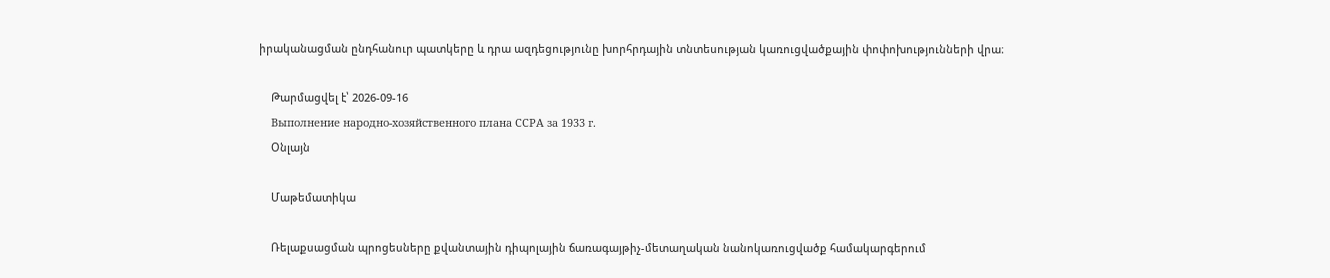իրականացման ընդհանուր պատկերը և դրա ազդեցությունը խորհրդային տնտեսության կառուցվածքային փոփոխությունների վրա։

    Թարմացվել է՝ 2026-09-16
    Выполнение народно-хозяйственного плана ССРА за 1933 г.
    Օնլայն

    Մաթեմատիկա

    Ռելաքսացման պրոցեսները քվանտային դիպոլային ճառագայթիչ-մետաղական նանոկառուցվածք համակարգերում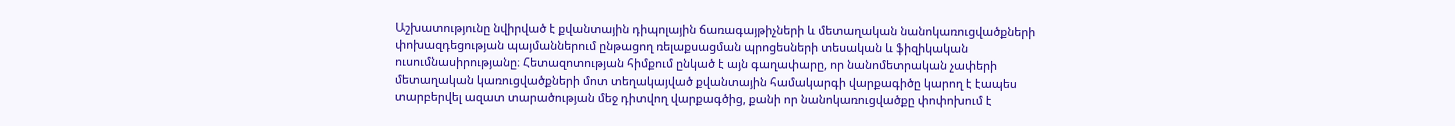Աշխատությունը նվիրված է քվանտային դիպոլային ճառագայթիչների և մետաղական նանոկառուցվածքների փոխազդեցության պայմաններում ընթացող ռելաքսացման պրոցեսների տեսական և ֆիզիկական ուսումնասիրությանը։ Հետազոտության հիմքում ընկած է այն գաղափարը, որ նանոմետրական չափերի մետաղական կառուցվածքների մոտ տեղակայված քվանտային համակարգի վարքագիծը կարող է էապես տարբերվել ազատ տարածության մեջ դիտվող վարքագծից, քանի որ նանոկառուցվածքը փոփոխում է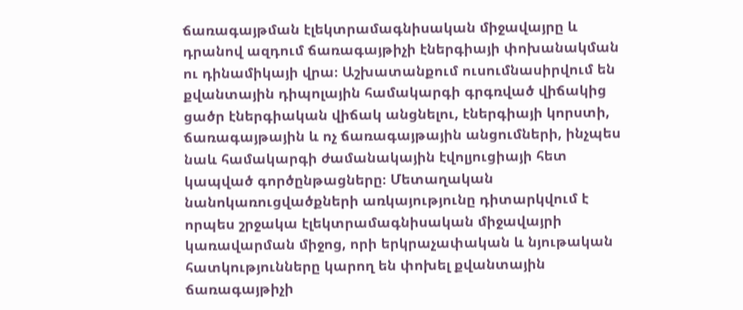ճառագայթման էլեկտրամագնիսական միջավայրը և դրանով ազդում ճառագայթիչի էներգիայի փոխանակման ու դինամիկայի վրա։ Աշխատանքում ուսումնասիրվում են քվանտային դիպոլային համակարգի գրգռված վիճակից ցածր էներգիական վիճակ անցնելու, էներգիայի կորստի, ճառագայթային և ոչ ճառագայթային անցումների, ինչպես նաև համակարգի ժամանակային էվոլյուցիայի հետ կապված գործընթացները։ Մետաղական նանոկառուցվածքների առկայությունը դիտարկվում է որպես շրջակա էլեկտրամագնիսական միջավայրի կառավարման միջոց, որի երկրաչափական և նյութական հատկությունները կարող են փոխել քվանտային ճառագայթիչի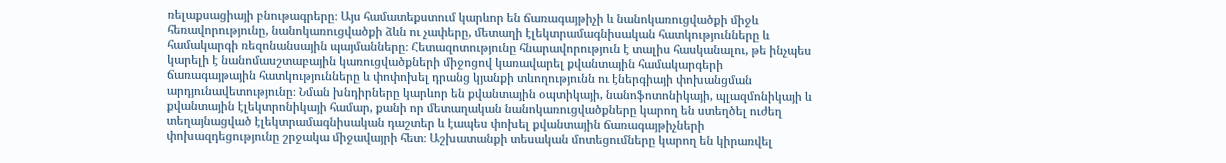ռելաքսացիայի բնութագրերը։ Այս համատեքստում կարևոր են ճառագայթիչի և նանոկառուցվածքի միջև հեռավորությունը, նանոկառուցվածքի ձևն ու չափերը, մետաղի էլեկտրամագնիսական հատկությունները և համակարգի ռեզոնանսային պայմանները։ Հետազոտությունը հնարավորություն է տալիս հասկանալու, թե ինչպես կարելի է նանոմասշտաբային կառուցվածքների միջոցով կառավարել քվանտային համակարգերի ճառագայթային հատկությունները և փոփոխել դրանց կյանքի տևողությունն ու էներգիայի փոխանցման արդյունավետությունը։ Նման խնդիրները կարևոր են քվանտային օպտիկայի, նանոֆոտոնիկայի, պլազմոնիկայի և քվանտային էլեկտրոնիկայի համար, քանի որ մետաղական նանոկառուցվածքները կարող են ստեղծել ուժեղ տեղայնացված էլեկտրամագնիսական դաշտեր և էապես փոխել քվանտային ճառագայթիչների փոխազդեցությունը շրջակա միջավայրի հետ։ Աշխատանքի տեսական մոտեցումները կարող են կիրառվել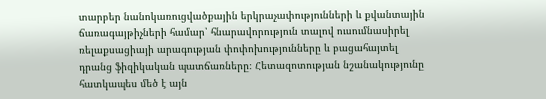տարբեր նանոկառուցվածքային երկրաչափությունների և քվանտային ճառագայթիչների համար՝ հնարավորություն տալով ուսումնասիրել ռելաքսացիայի արագության փոփոխությունները և բացահայտել դրանց ֆիզիկական պատճառները։ Հետազոտության նշանակությունը հատկապես մեծ է այն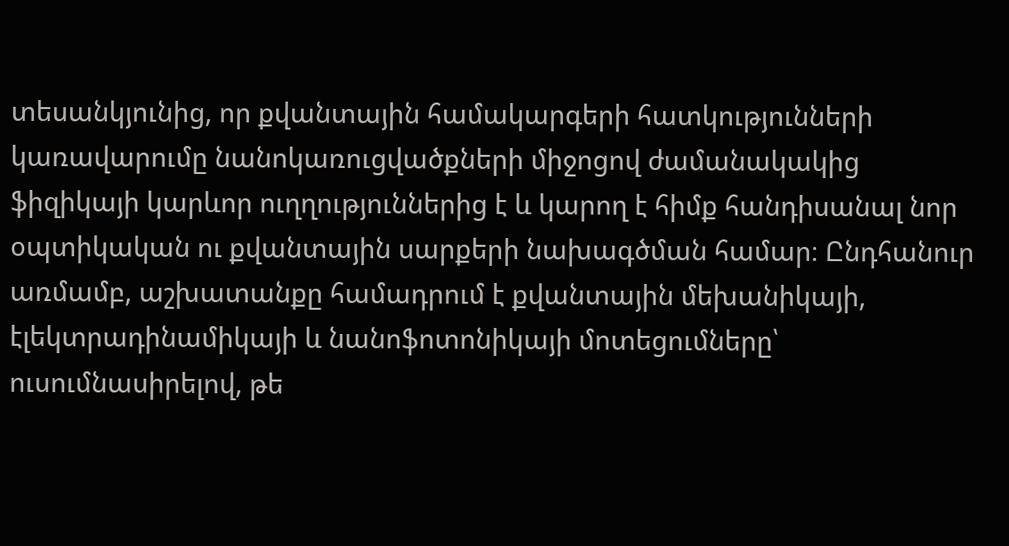տեսանկյունից, որ քվանտային համակարգերի հատկությունների կառավարումը նանոկառուցվածքների միջոցով ժամանակակից ֆիզիկայի կարևոր ուղղություններից է և կարող է հիմք հանդիսանալ նոր օպտիկական ու քվանտային սարքերի նախագծման համար։ Ընդհանուր առմամբ, աշխատանքը համադրում է քվանտային մեխանիկայի, էլեկտրադինամիկայի և նանոֆոտոնիկայի մոտեցումները՝ ուսումնասիրելով, թե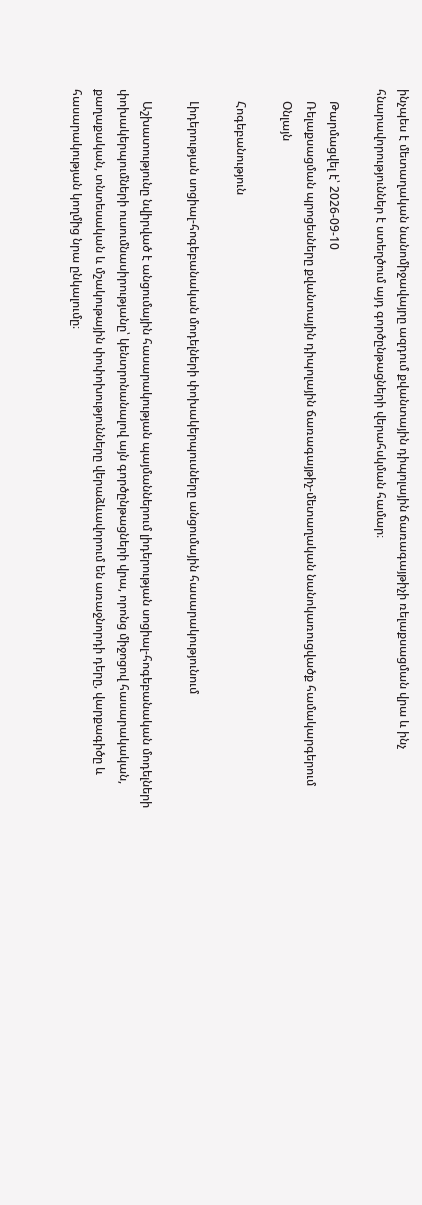ինչպես է մետաղական նանոմիջավայրը ազդում քվանտային դիպոլային ճառագայթիչի ռելաքսացման վրա և ինչ հնարավորություններ է ստեղծում այդ գործընթացների վերահսկման համար։

    Թարմացվել է՝ 2026-09-10
    Ռելաքսացման պրոցեսները քվանտային դիպոլային ճառագայթիչ-մետաղական նանոկառուցվածք համակարգերում
    Օնլայն

    Հոգեբանություն

    Լիդերության սոցիալ-հոգեբանական մոդելների փոխակերպուսները անցումային հասարակությունում

    Աշխատությունը նվիրված է անցումային հասարակության պայմաններում լիդերության սոցիալ-հոգեբանական մոդելների փոխակերպումների ուսումնասիրությանը՝ կենտրոնանալով այն գործընթացների վրա, որոնց միջոցով հասարակական, քաղաքական, տնտեսական և մշակութային փոփոխությունները վերաձևավորում են առաջնորդի դերը, վարքագիծը և հասարակության կողմից նրա ընկալումը։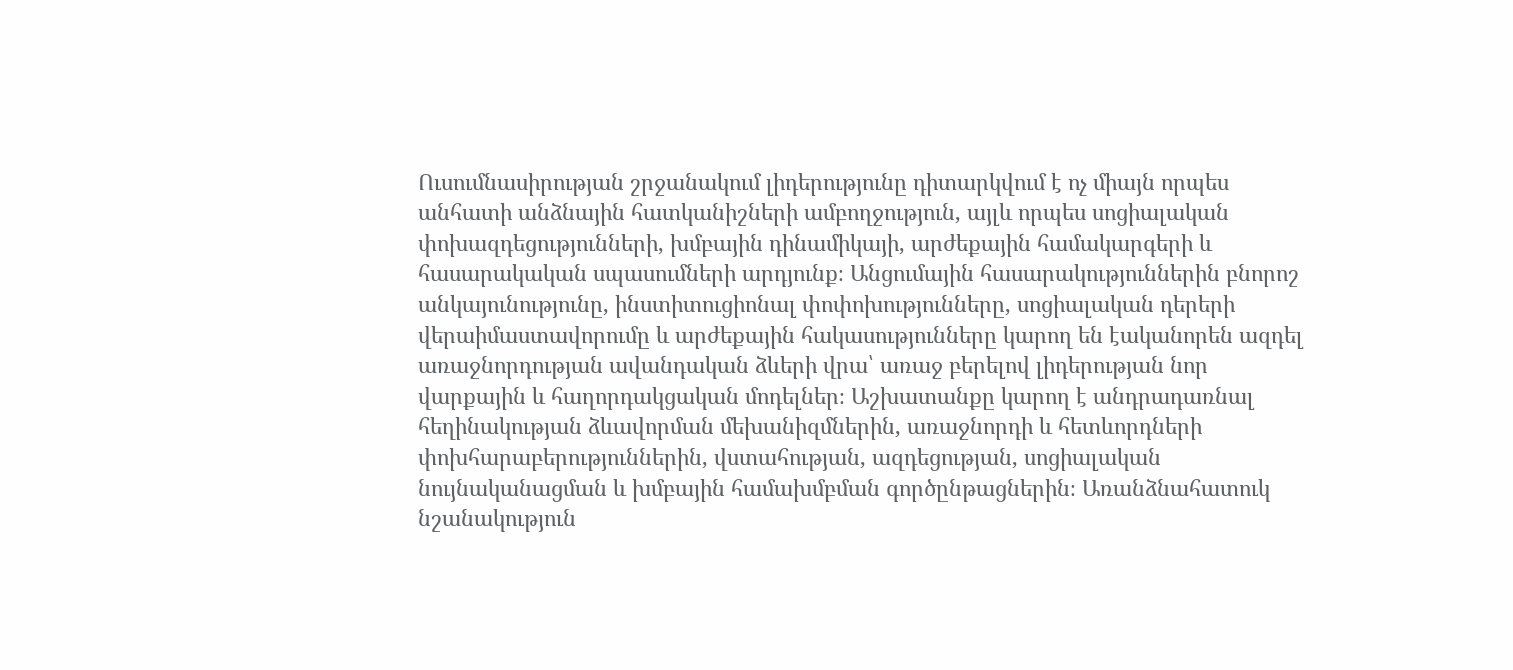Ուսումնասիրության շրջանակում լիդերությունը դիտարկվում է ոչ միայն որպես անհատի անձնային հատկանիշների ամբողջություն, այլև որպես սոցիալական փոխազդեցությունների, խմբային դինամիկայի, արժեքային համակարգերի և հասարակական սպասումների արդյունք։ Անցումային հասարակություններին բնորոշ անկայունությունը, ինստիտուցիոնալ փոփոխությունները, սոցիալական դերերի վերաիմաստավորումը և արժեքային հակասությունները կարող են էականորեն ազդել առաջնորդության ավանդական ձևերի վրա՝ առաջ բերելով լիդերության նոր վարքային և հաղորդակցական մոդելներ։ Աշխատանքը կարող է անդրադառնալ հեղինակության ձևավորման մեխանիզմներին, առաջնորդի և հետևորդների փոխհարաբերություններին, վստահության, ազդեցության, սոցիալական նույնականացման և խմբային համախմբման գործընթացներին։ Առանձնահատուկ նշանակություն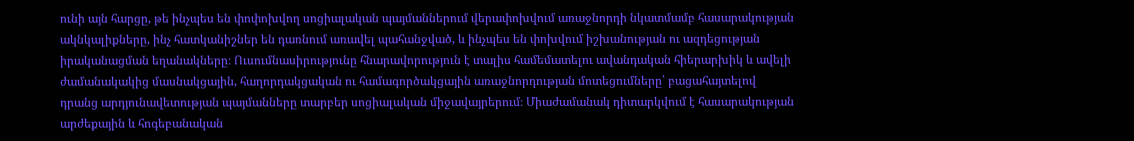ունի այն հարցը, թե ինչպես են փոփոխվող սոցիալական պայմաններում վերափոխվում առաջնորդի նկատմամբ հասարակության ակնկալիքները, ինչ հատկանիշներ են դառնում առավել պահանջված, և ինչպես են փոխվում իշխանության ու ազդեցության իրականացման եղանակները։ Ուսումնասիրությունը հնարավորություն է տալիս համեմատելու ավանդական հիերարխիկ և ավելի ժամանակակից մասնակցային, հաղորդակցական ու համագործակցային առաջնորդության մոտեցումները՝ բացահայտելով դրանց արդյունավետության պայմանները տարբեր սոցիալական միջավայրերում։ Միաժամանակ դիտարկվում է հասարակության արժեքային և հոգեբանական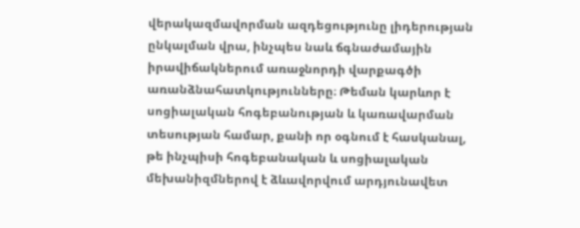վերակազմավորման ազդեցությունը լիդերության ընկալման վրա, ինչպես նաև ճգնաժամային իրավիճակներում առաջնորդի վարքագծի առանձնահատկությունները։ Թեման կարևոր է սոցիալական հոգեբանության և կառավարման տեսության համար, քանի որ օգնում է հասկանալ, թե ինչպիսի հոգեբանական և սոցիալական մեխանիզմներով է ձևավորվում արդյունավետ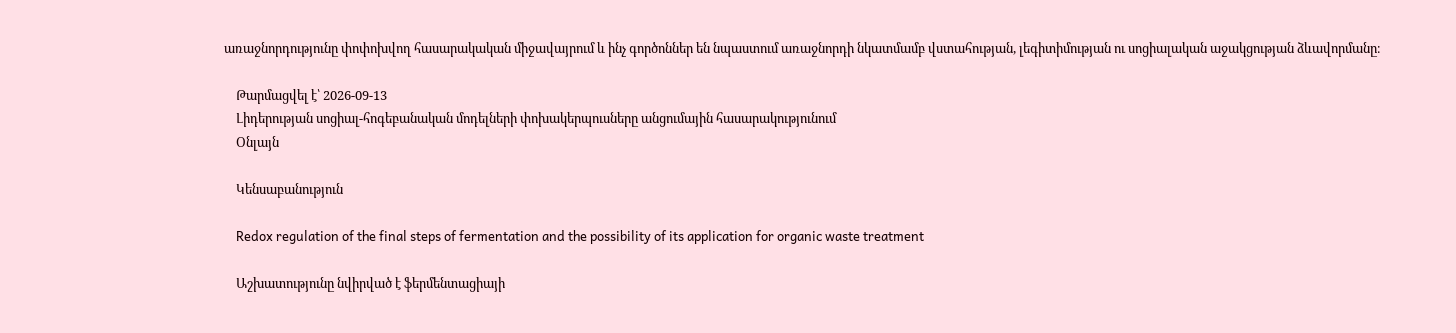առաջնորդությունը փոփոխվող հասարակական միջավայրում և ինչ գործոններ են նպաստում առաջնորդի նկատմամբ վստահության, լեգիտիմության ու սոցիալական աջակցության ձևավորմանը։

    Թարմացվել է՝ 2026-09-13
    Լիդերության սոցիալ-հոգեբանական մոդելների փոխակերպուսները անցումային հասարակությունում
    Օնլայն

    Կենսաբանություն

    Redox regulation of the final steps of fermentation and the possibility of its application for organic waste treatment

    Աշխատությունը նվիրված է ֆերմենտացիայի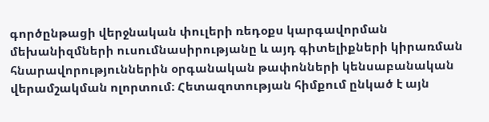գործընթացի վերջնական փուլերի ռեդօքս կարգավորման մեխանիզմների ուսումնասիրությանը և այդ գիտելիքների կիրառման հնարավորություններին օրգանական թափոնների կենսաբանական վերամշակման ոլորտում։ Հետազոտության հիմքում ընկած է այն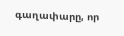գաղափարը, որ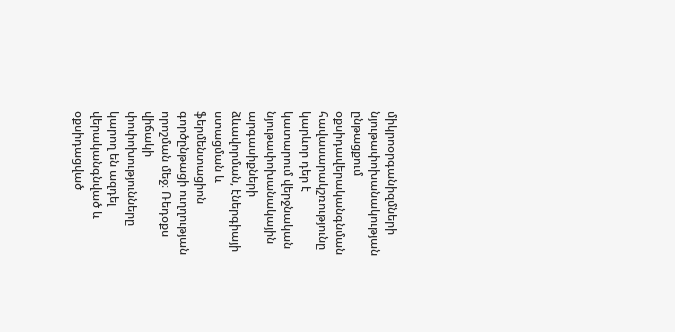միկրոօրգանիզմների նյութափոխանակության ընթացքում օքսիդավերականգնման հավասարակշռությունը կարևոր դեր է կատարում վերջնական նյութափոխանակային արգասիքների ձևավորման, էներգիայի ստացման և ֆերմենտացիոն գործընթացի ուղղության որոշման մեջ։ Ռեդօքս վիճակի փոփոխությունները կարող են ազդել վերականգնված և օքսիդացված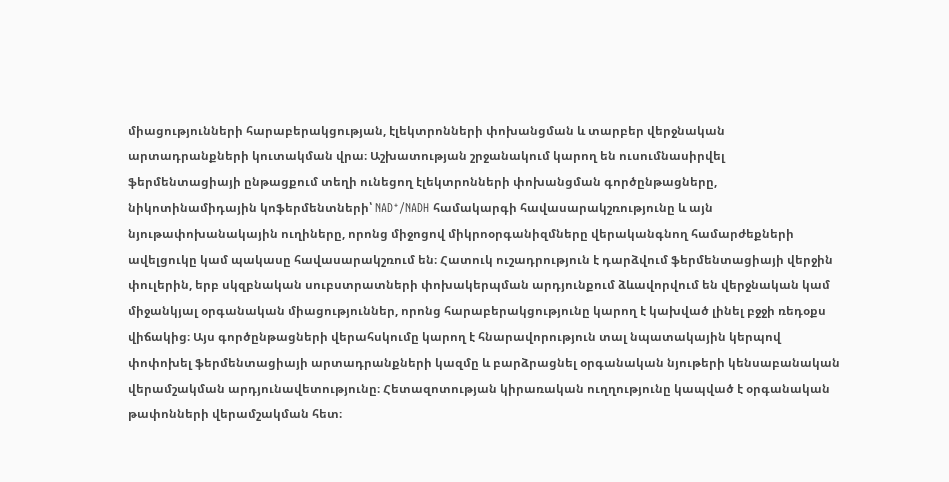միացությունների հարաբերակցության, էլեկտրոնների փոխանցման և տարբեր վերջնական արտադրանքների կուտակման վրա։ Աշխատության շրջանակում կարող են ուսումնասիրվել ֆերմենտացիայի ընթացքում տեղի ունեցող էլեկտրոնների փոխանցման գործընթացները, նիկոտինամիդային կոֆերմենտների՝ NAD⁺/NADH համակարգի հավասարակշռությունը և այն նյութափոխանակային ուղիները, որոնց միջոցով միկրոօրգանիզմները վերականգնող համարժեքների ավելցուկը կամ պակասը հավասարակշռում են։ Հատուկ ուշադրություն է դարձվում ֆերմենտացիայի վերջին փուլերին, երբ սկզբնական սուբստրատների փոխակերպման արդյունքում ձևավորվում են վերջնական կամ միջանկյալ օրգանական միացություններ, որոնց հարաբերակցությունը կարող է կախված լինել բջջի ռեդօքս վիճակից։ Այս գործընթացների վերահսկումը կարող է հնարավորություն տալ նպատակային կերպով փոփոխել ֆերմենտացիայի արտադրանքների կազմը և բարձրացնել օրգանական նյութերի կենսաբանական վերամշակման արդյունավետությունը։ Հետազոտության կիրառական ուղղությունը կապված է օրգանական թափոնների վերամշակման հետ։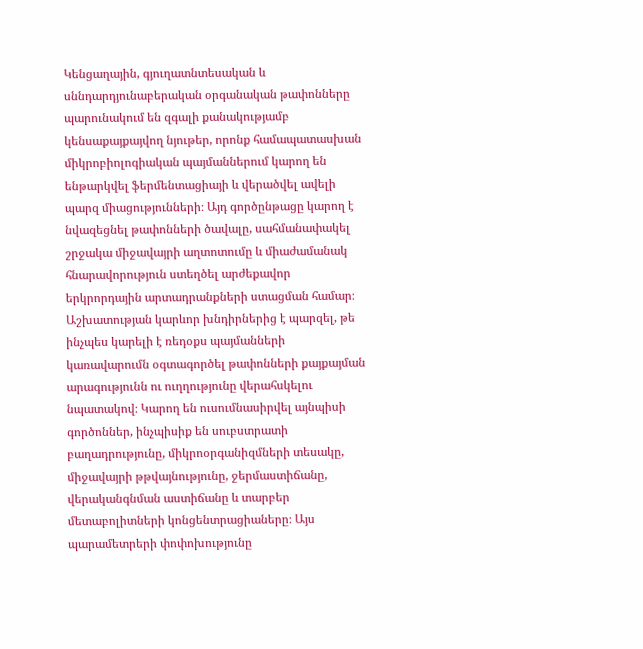Կենցաղային, գյուղատնտեսական և սննդարդյունաբերական օրգանական թափոնները պարունակում են զգալի քանակությամբ կենսաքայքայվող նյութեր, որոնք համապատասխան միկրոբիոլոգիական պայմաններում կարող են ենթարկվել ֆերմենտացիայի և վերածվել ավելի պարզ միացությունների։ Այդ գործընթացը կարող է նվազեցնել թափոնների ծավալը, սահմանափակել շրջակա միջավայրի աղտոտումը և միաժամանակ հնարավորություն ստեղծել արժեքավոր երկրորդային արտադրանքների ստացման համար։ Աշխատության կարևոր խնդիրներից է պարզել, թե ինչպես կարելի է ռեդօքս պայմանների կառավարումն օգտագործել թափոնների քայքայման արագությունն ու ուղղությունը վերահսկելու նպատակով։ Կարող են ուսումնասիրվել այնպիսի գործոններ, ինչպիսիք են սուբստրատի բաղադրությունը, միկրոօրգանիզմների տեսակը, միջավայրի թթվայնությունը, ջերմաստիճանը, վերականգնման աստիճանը և տարբեր մետաբոլիտների կոնցենտրացիաները։ Այս պարամետրերի փոփոխությունը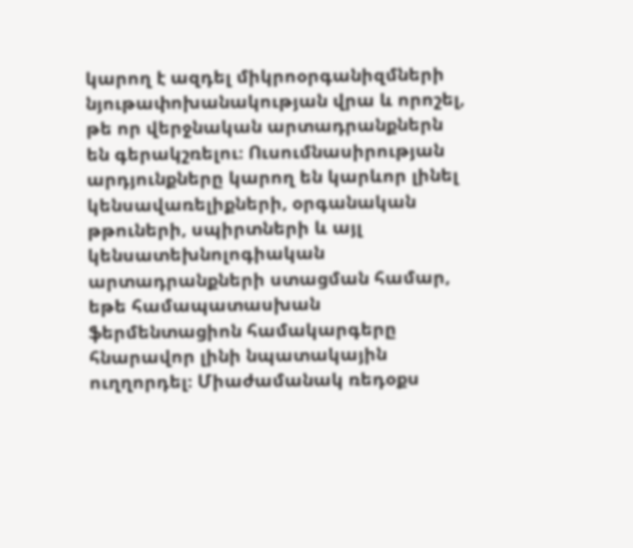կարող է ազդել միկրոօրգանիզմների նյութափոխանակության վրա և որոշել, թե որ վերջնական արտադրանքներն են գերակշռելու։ Ուսումնասիրության արդյունքները կարող են կարևոր լինել կենսավառելիքների, օրգանական թթուների, սպիրտների և այլ կենսատեխնոլոգիական արտադրանքների ստացման համար, եթե համապատասխան ֆերմենտացիոն համակարգերը հնարավոր լինի նպատակային ուղղորդել։ Միաժամանակ ռեդօքս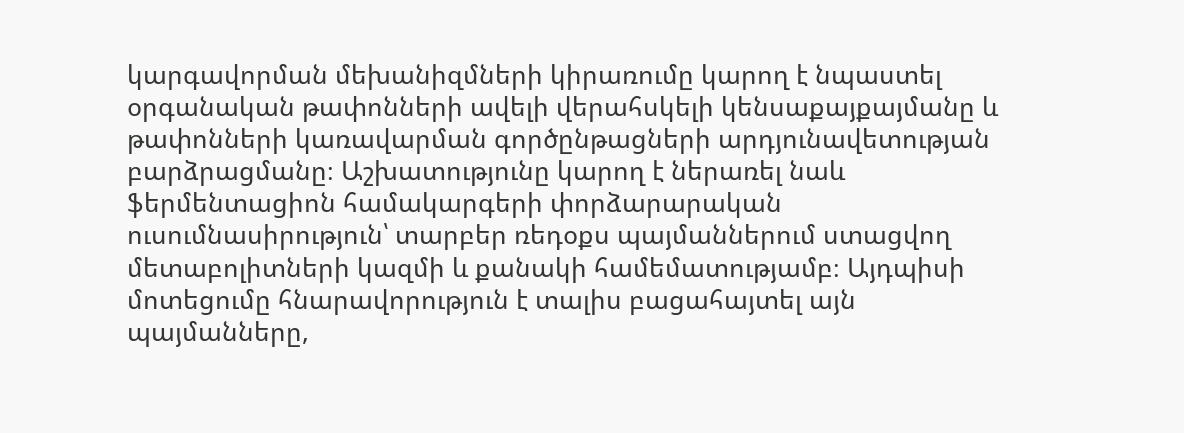կարգավորման մեխանիզմների կիրառումը կարող է նպաստել օրգանական թափոնների ավելի վերահսկելի կենսաքայքայմանը և թափոնների կառավարման գործընթացների արդյունավետության բարձրացմանը։ Աշխատությունը կարող է ներառել նաև ֆերմենտացիոն համակարգերի փորձարարական ուսումնասիրություն՝ տարբեր ռեդօքս պայմաններում ստացվող մետաբոլիտների կազմի և քանակի համեմատությամբ։ Այդպիսի մոտեցումը հնարավորություն է տալիս բացահայտել այն պայմանները,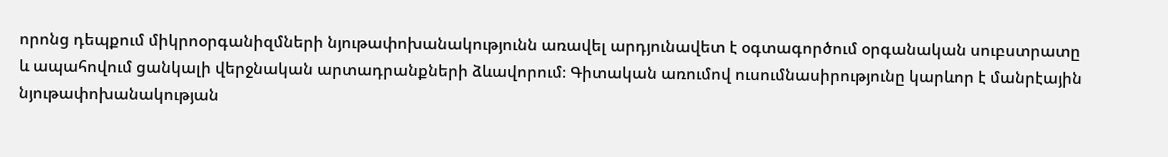որոնց դեպքում միկրոօրգանիզմների նյութափոխանակությունն առավել արդյունավետ է օգտագործում օրգանական սուբստրատը և ապահովում ցանկալի վերջնական արտադրանքների ձևավորում։ Գիտական առումով ուսումնասիրությունը կարևոր է մանրէային նյութափոխանակության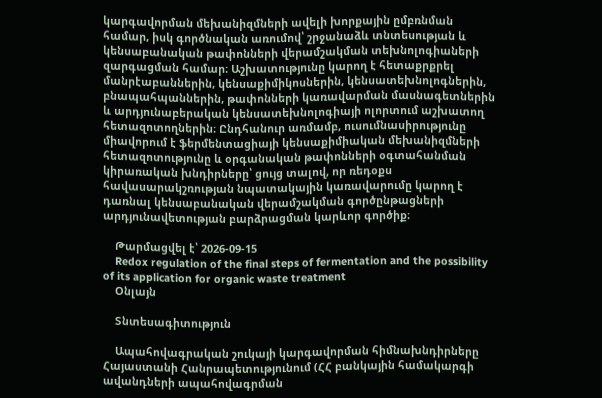կարգավորման մեխանիզմների ավելի խորքային ըմբռնման համար, իսկ գործնական առումով՝ շրջանաձև տնտեսության և կենսաբանական թափոնների վերամշակման տեխնոլոգիաների զարգացման համար։ Աշխատությունը կարող է հետաքրքրել մանրէաբաններին, կենսաքիմիկոսներին, կենսատեխնոլոգներին, բնապահպաններին, թափոնների կառավարման մասնագետներին և արդյունաբերական կենսատեխնոլոգիայի ոլորտում աշխատող հետազոտողներին։ Ընդհանուր առմամբ, ուսումնասիրությունը միավորում է ֆերմենտացիայի կենսաքիմիական մեխանիզմների հետազոտությունը և օրգանական թափոնների օգտահանման կիրառական խնդիրները՝ ցույց տալով, որ ռեդօքս հավասարակշռության նպատակային կառավարումը կարող է դառնալ կենսաբանական վերամշակման գործընթացների արդյունավետության բարձրացման կարևոր գործիք։

    Թարմացվել է՝ 2026-09-15
    Redox regulation of the final steps of fermentation and the possibility of its application for organic waste treatment
    Օնլայն

    Տնտեսագիտություն

    Ապահովագրական շուկայի կարգավորման հիմնախնդիրները Հայաստանի Հանրապետությունում (ՀՀ բանկային համակարգի ավանդների ապահովագրման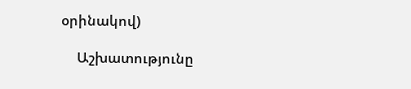օրինակով)

    Աշխատությունը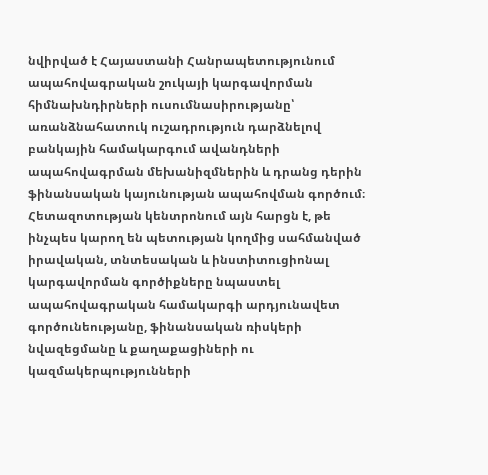նվիրված է Հայաստանի Հանրապետությունում ապահովագրական շուկայի կարգավորման հիմնախնդիրների ուսումնասիրությանը՝ առանձնահատուկ ուշադրություն դարձնելով բանկային համակարգում ավանդների ապահովագրման մեխանիզմներին և դրանց դերին ֆինանսական կայունության ապահովման գործում։ Հետազոտության կենտրոնում այն հարցն է, թե ինչպես կարող են պետության կողմից սահմանված իրավական, տնտեսական և ինստիտուցիոնալ կարգավորման գործիքները նպաստել ապահովագրական համակարգի արդյունավետ գործունեությանը, ֆինանսական ռիսկերի նվազեցմանը և քաղաքացիների ու կազմակերպությունների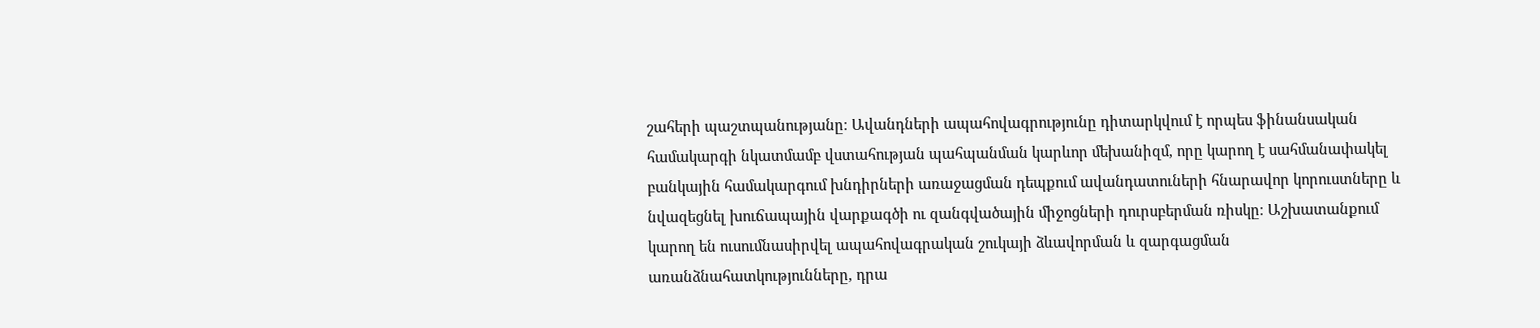շահերի պաշտպանությանը։ Ավանդների ապահովագրությունը դիտարկվում է որպես ֆինանսական համակարգի նկատմամբ վստահության պահպանման կարևոր մեխանիզմ, որը կարող է սահմանափակել բանկային համակարգում խնդիրների առաջացման դեպքում ավանդատուների հնարավոր կորուստները և նվազեցնել խուճապային վարքագծի ու զանգվածային միջոցների դուրսբերման ռիսկը։ Աշխատանքում կարող են ուսումնասիրվել ապահովագրական շուկայի ձևավորման և զարգացման առանձնահատկությունները, դրա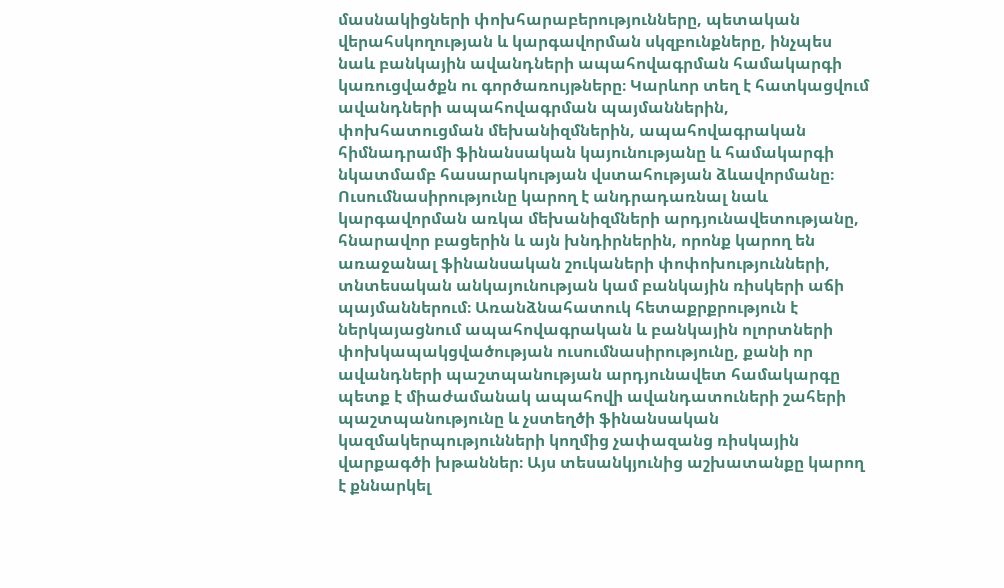մասնակիցների փոխհարաբերությունները, պետական վերահսկողության և կարգավորման սկզբունքները, ինչպես նաև բանկային ավանդների ապահովագրման համակարգի կառուցվածքն ու գործառույթները։ Կարևոր տեղ է հատկացվում ավանդների ապահովագրման պայմաններին, փոխհատուցման մեխանիզմներին, ապահովագրական հիմնադրամի ֆինանսական կայունությանը և համակարգի նկատմամբ հասարակության վստահության ձևավորմանը։ Ուսումնասիրությունը կարող է անդրադառնալ նաև կարգավորման առկա մեխանիզմների արդյունավետությանը, հնարավոր բացերին և այն խնդիրներին, որոնք կարող են առաջանալ ֆինանսական շուկաների փոփոխությունների, տնտեսական անկայունության կամ բանկային ռիսկերի աճի պայմաններում։ Առանձնահատուկ հետաքրքրություն է ներկայացնում ապահովագրական և բանկային ոլորտների փոխկապակցվածության ուսումնասիրությունը, քանի որ ավանդների պաշտպանության արդյունավետ համակարգը պետք է միաժամանակ ապահովի ավանդատուների շահերի պաշտպանությունը և չստեղծի ֆինանսական կազմակերպությունների կողմից չափազանց ռիսկային վարքագծի խթաններ։ Այս տեսանկյունից աշխատանքը կարող է քննարկել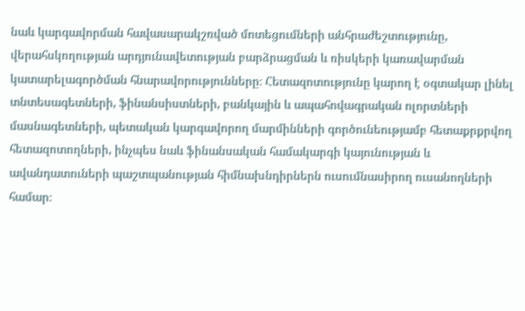նաև կարգավորման հավասարակշռված մոտեցումների անհրաժեշտությունը, վերահսկողության արդյունավետության բարձրացման և ռիսկերի կառավարման կատարելագործման հնարավորությունները։ Հետազոտությունը կարող է օգտակար լինել տնտեսագետների, ֆինանսիստների, բանկային և ապահովագրական ոլորտների մասնագետների, պետական կարգավորող մարմինների գործունեությամբ հետաքրքրվող հետազոտողների, ինչպես նաև ֆինանսական համակարգի կայունության և ավանդատուների պաշտպանության հիմնախնդիրներն ուսումնասիրող ուսանողների համար։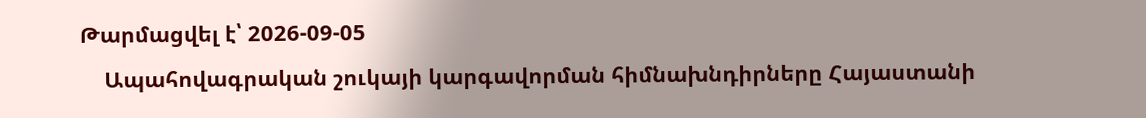Թարմացվել է՝ 2026-09-05
    Ապահովագրական շուկայի կարգավորման հիմնախնդիրները Հայաստանի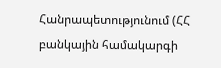Հանրապետությունում (ՀՀ բանկային համակարգի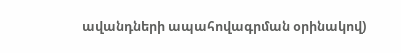ավանդների ապահովագրման օրինակով)